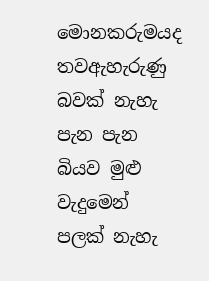මොනකරුමයද තවඇහැරුණු බවක් නැහැ
පැන පැන බියව මුළු වැදුමෙන් පලක් නැහැ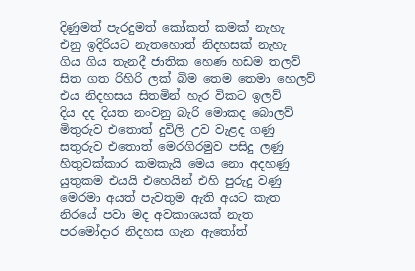දිණුමත් පැරදුමත් කෝකත් කමක් නැහැ
එනු ඉදිරියට නැතහොත් නිදහසක් නැහැ
ගිය ගිය තැනදී ජාතික හෙණ හඩම තලව්
සිත ගත රිහිරි ලක් බිම තෙම තෙමා හෙලව්
එය නිදහසය සිතමින් හැර විකට ඉලව්
දිය දද දියත නංවනු බැරි මොකද බොලව්
මිතුරුව එතොත් දුවිලි උව වැළද ගණු
සතුරුව එතොත් මෙරගිරමුව පසිදු ලණු
හිතුවක්කාර කමකැයි මෙය නො අදහණු
යුතුකම එයයි එහෙයින් එහි පුරුදු වණු
මෙරමා අයත් පැවතුම ඇති අයට කැත
නිරයේ පවා මද අවකාශයක් නැත
පරමෝදාර නිදහස ගැන ඇතෝත්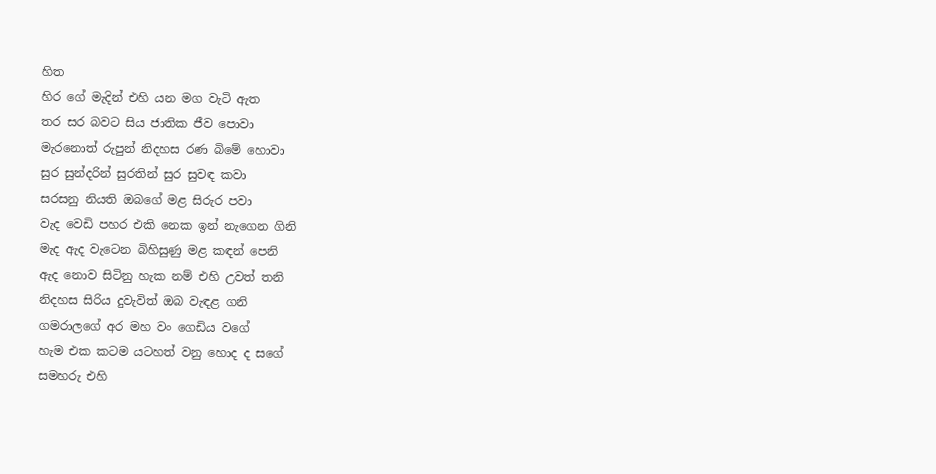හිත
හිර ගේ මැදින් එහි යන මග වැටි ඇත
තර සර බවට සිය ජාතික ජීව පොවා
මැරනොත් රුපුන් නිදහස රණ බිමේ හොවා
සුර සුන්දරින් සුරතින් සුර සුවඳ කවා
සරසනු නියති ඔබගේ මළ සිරුර පවා
වැද වෙඩි පහර එකි නෙක ඉන් නැගෙන ගිනි
මැද ඇද වැටෙන බිහිසුණු මළ කඳන් පෙනි
ඇද නොව සිටිනු හැක නම් එහි උවත් තනි
නිදහස සිරිය දුවැවිත් ඔබ වැඳළ ගනි
ගමරාලගේ අර මහ වං ගෙඩිය වගේ
හැම එක කටම යටහත් වනු හොද ද සගේ
සමහරු එහි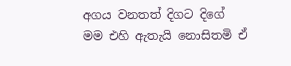අගය වනතත් දිගට දිගේ
මම එහි ඇතැයි නොසිතමි ඒ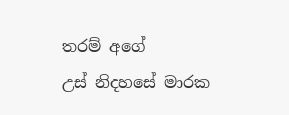තරම් අගේ
උස් නිදහසේ මාරක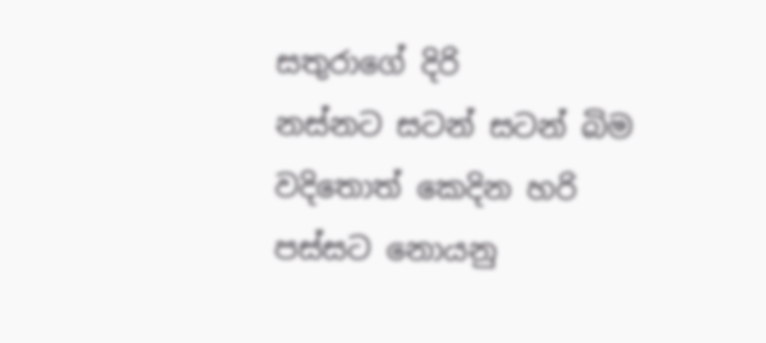සතුරාගේ දිරි
නස්නට සටන් සටන් බිම වදිතොත් කෙදින හරි
පස්සට නොයනු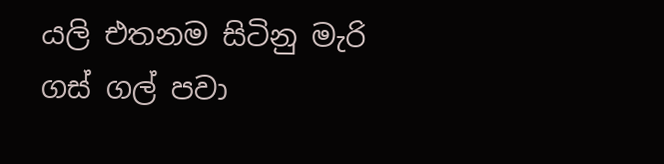යලි එතනම සිටිනු මැරි
ගස් ගල් පවා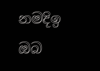නමදිඉ ඔබ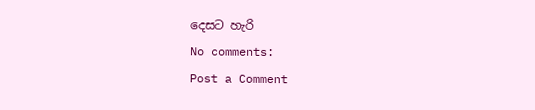දෙසට හැරි
No comments:
Post a Comment